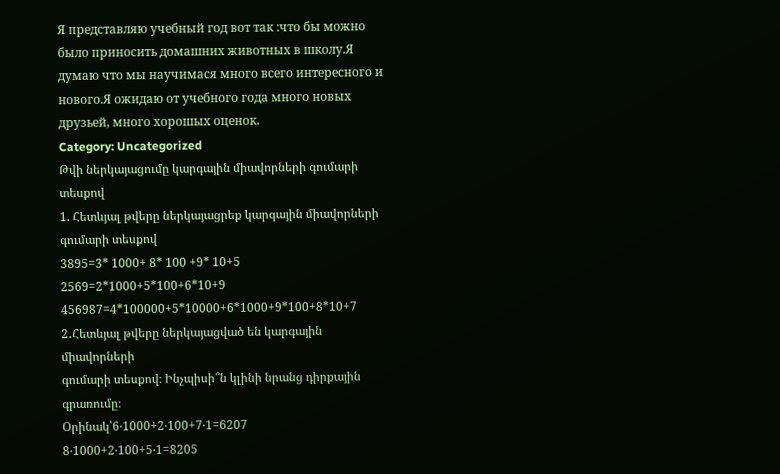Я представляю учебный год вот так :что бы можно было приносить домашних животных в школу.Я думаю что мы научимася много всего интересного и нового.Я ожидаю от учебного года много новых друзьей, много хорошых оценок.
Category: Uncategorized
Թվի ներկայացումը կարգային միավորների գումարի տեսքով
1. Հետևյալ թվերը ներկայացրեք կարգային միավորների
գումարի տեսքով
3895=3* 1000+ 8* 100 +9* 10+5
2569=2*1000+5*100+6*10+9
456987=4*100000+5*10000+6*1000+9*100+8*10+7
2․Հետևյալ թվերը ներկայացված են կարգային միավորների
գումարի տեսքով։ Ինչպիսի՞ն կլինի նրանց դիրքային
գրառումը։
Օրինակ՝6‧1000+2‧100+7‧1=6207
8‧1000+2‧100+5‧1=8205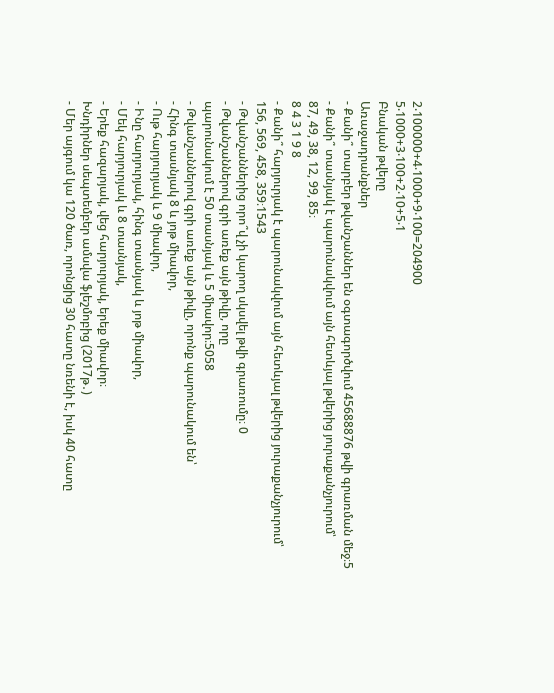2‧100000+4‧1000+9‧100=204900
5‧1000+3‧100+2‧10+5‧1
Բնական թվերը
Առաջադրանքներ
- Քանի՞ տարբեր թվանշաններ են օգտագործվում 45688876 թվի գրառման մեջ։5
- Քանի՞ տասնյակ է պարունակվում այն հետևյալ թվերից յուրաքանչյուրում՝
87, 49, 38, 12, 99, 85։
8 4 3 1 9 8
- Քանի՞ հարյուրյակ է պարունակվում այն հետևյալ թվերից յուրաքանչյուրում՝
156, 569, 458, 359։1543
- Թվանշաններից որո՞վ չի կարող սկսվել թվի գրառումը։ 0
- Թվանշաններով գրի առեք այն թիվը, որը
պարունակում է 50 տասնյակ և 5 միավոր։5058
- Թվանշաններով գրի առեք այն թիվը, որոնք պարունակում են՝
- Հինգ տասնյակ 8 և յոթ միավոր,
- Ութ հարյուրյակ և 9 միավոր,
- Ինը հարյուրյակ, հինգ տասնյակ և յոթ միավոր,
- Մեկ հարյուրյակ և 8 տասնյակ,
- Երեք հազարյակ, վեց հարյուրյակ, երեք միավոր։
Խնդիրներ սեպտեմբեր ամսվա ֆլեշմոբից (2017թ․)
- Մեր այգում կա 120 ծառ, որոնցից 30 հատը նռենի է, իսկ 40 հատը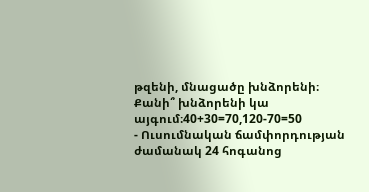թզենի, մնացածը խնձորենի։ Քանի՞ խնձորենի կա այգում։40+30=70,120-70=50
- Ուսումնական ճամփորդության ժամանակ 24 հոգանոց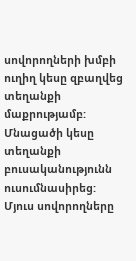սովորողների խմբի ուղիղ կեսը զբաղվեց տեղանքի մաքրությամբ: Մնացածի կեսը տեղանքի բուսականությունն ուսումնասիրեց: Մյուս սովորողները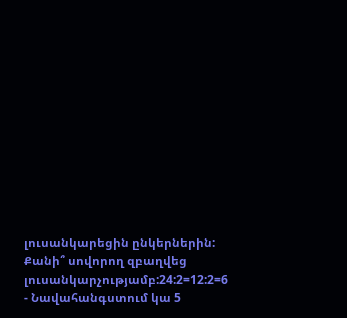լուսանկարեցին ընկերներին: Քանի՞ սովորող զբաղվեց լուսանկարչությամբ:24:2=12:2=6
- Նավահանգստում կա 5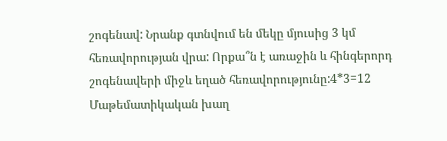շոգենավ: Նրանք գտնվում են մեկը մյուսից 3 կմ հեռավորության վրա: Որքա՞ն է առաջին և հինգերորդ շոգենավերի միջև եղած հեռավորությունը:4*3=12
Մաթեմատիկական խաղ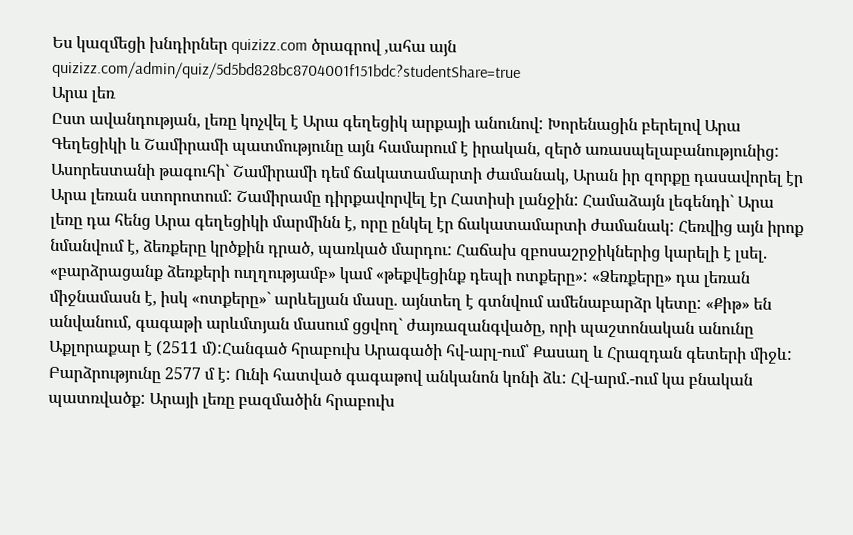Ես կազմեցի խնդիրներ quizizz.com ծրագրով ,ահա այն quizizz.com/admin/quiz/5d5bd828bc8704001f151bdc?studentShare=true
Արա լեռ
Ըստ ավանդության, լեռը կոչվել է Արա գեղեցիկ արքայի անունով: Խորենացին բերելով Արա Գեղեցիկի և Շամիրամի պատմությունը այն համարում է իրական, զերծ առասպելաբանությունից: Ասորեստանի թագուհի` Շամիրամի դեմ ճակատամարտի ժամանակ, Արան իր զորքը դասավորել էր Արա լեռան ստորոտում: Շամիրամը դիրքավորվել էր Հատիսի լանջին: Համաձայն լեգենդի` Արա լեռը դա հենց Արա գեղեցիկի մարմինն է, որը ընկել էր ճակատամարտի ժամանակ: Հեռվից այն իրոք նմանվում է, ձեռքերը կրծքին դրած, պառկած մարդու: Հաճախ զբոսաշրջիկներից կարելի է լսել. «բարձրացանք ձեռքերի ուղղությամբ» կամ «թեքվեցինք դեպի ոտքերը»: «Ձեռքերը» դա լեռան միջնամասն է, իսկ «ոտքերը»` արևելյան մասը. այնտեղ է գտնվում ամենաբարձր կետը: «Քիթ» են անվանում, գագաթի արևմտյան մասում ցցվող` ժայռազանգվածը, որի պաշտոնական անունը Աքլորաքար է (2511 մ):Հանգած հրաբուխ Արագածի հվ-արլ-ում՝ Քասաղ և Հրազդան գետերի միջև: Բարձրությունը 2577 մ է: Ունի հատված գագաթով անկանոն կոնի ձև: Հվ-արմ.-ում կա բնական պատռվածք: Արայի լեռը բազմածին հրաբուխ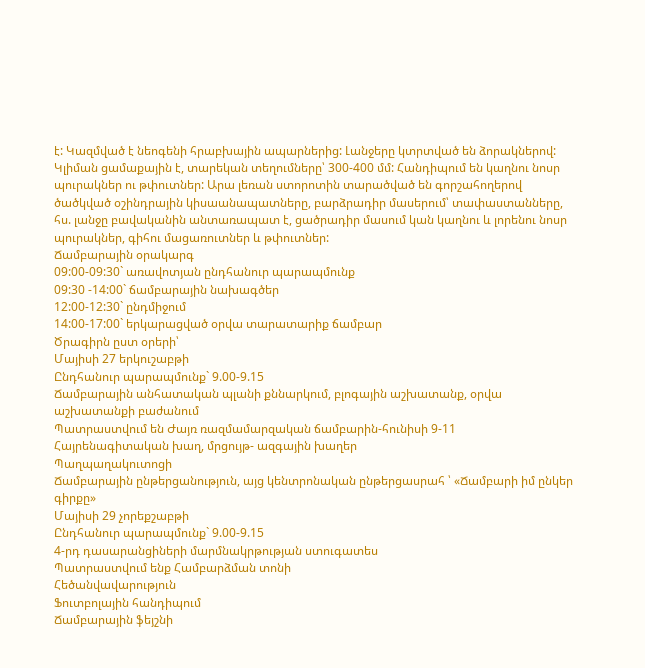է: Կազմված է նեոգենի հրաբխային ապարներից: Լանջերը կտրտված են ձորակներով: Կլիման ցամաքային է, տարեկան տեղումները՝ 300-400 մմ: Հանդիպում են կաղնու նոսր պուրակներ ու թփուտներ: Արա լեռան ստորոտին տարածված են գորշահողերով ծածկված օշինդրային կիսաանապատները, բարձրադիր մասերում՝ տափաստանները, հս. լանջը բավականին անտառապատ է, ցածրադիր մասում կան կաղնու և լորենու նոսր պուրակներ, գիհու մացառուտներ և թփուտներ:
Ճամբարային օրակարգ
09:00-09:30` առավոտյան ընդհանուր պարապմունք
09:30 -14:00` ճամբարային նախագծեր
12:00-12:30` ընդմիջում
14:00-17:00` երկարացված օրվա տարատարիք ճամբար
Ծրագիրն ըստ օրերի՝
Մայիսի 27 երկուշաբթի
Ընդհանուր պարապմունք` 9.00-9.15
Ճամբարային անհատական պլանի քննարկում, բլոգային աշխատանք, օրվա աշխատանքի բաժանում
Պատրաստվում են Ժայռ ռազմամարզական ճամբարին-հունիսի 9-11
Հայրենագիտական խաղ, մրցույթ- ազգային խաղեր
Պաղպաղակուտոցի
Ճամբարային ընթերցանություն, այց կենտրոնական ընթերցասրահ ՝ «Ճամբարի իմ ընկեր գիրքը»
Մայիսի 29 չորեքշաբթի
Ընդհանուր պարապմունք` 9.00-9.15
4-րդ դասարանցիների մարմնակրթության ստուգատես
Պատրաստվում ենք Համբարձման տոնի
Հեծանվավարություն
Ֆուտբոլային հանդիպում
Ճամբարային ֆեյշնի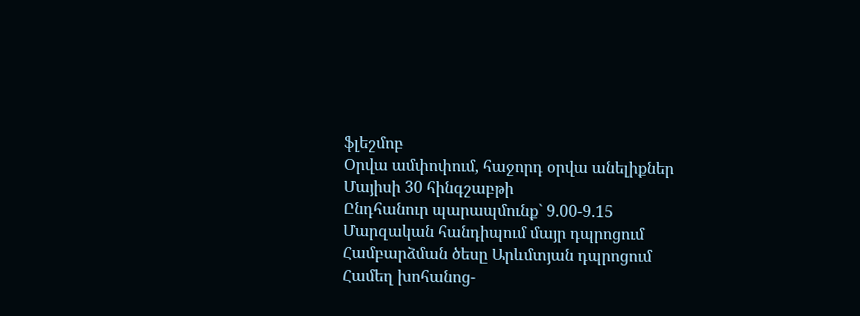ֆլեշմոբ
Օրվա ամփոփում, հաջորդ օրվա անելիքներ
Մայիսի 30 հինգշաբթի
Ընդհանուր պարապմունք` 9.00-9.15
Մարզական հանդիպում մայր դպրոցում
Համբարձման ծեսը Արևմտյան դպրոցում
Համեղ խոհանոց-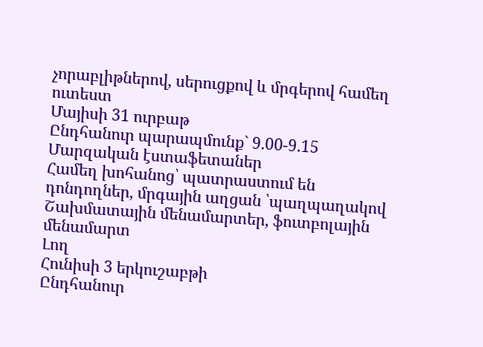չորաբլիթներով, սերուցքով և մրգերով համեղ ուտեստ
Մայիսի 31 ուրբաթ
Ընդհանուր պարապմունք` 9.00-9.15
Մարզական էստաֆետաներ
Համեղ խոհանոց՝ պատրաստում են դոնդողներ, մրգային աղցան ՝պաղպաղակով
Շախմատային մենամարտեր, ֆուտբոլային մենամարտ
Լող
Հունիսի 3 երկուշաբթի
Ընդհանուր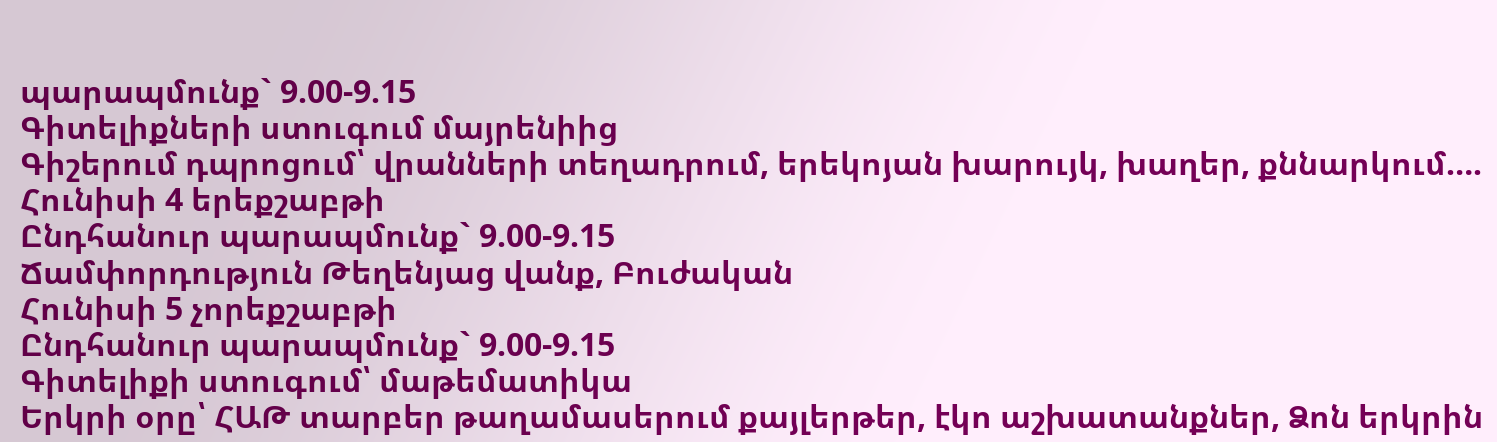պարապմունք` 9.00-9.15
Գիտելիքների ստուգում մայրենիից
Գիշերում դպրոցում՝ վրանների տեղադրում, երեկոյան խարույկ, խաղեր, քննարկում….
Հունիսի 4 երեքշաբթի
Ընդհանուր պարապմունք` 9.00-9.15
Ճամփորդություն Թեղենյաց վանք, Բուժական
Հունիսի 5 չորեքշաբթի
Ընդհանուր պարապմունք` 9.00-9.15
Գիտելիքի ստուգում՝ մաթեմատիկա
Երկրի օրը՝ ՀԱԹ տարբեր թաղամասերում քայլերթեր, էկո աշխատանքներ, Ձոն երկրին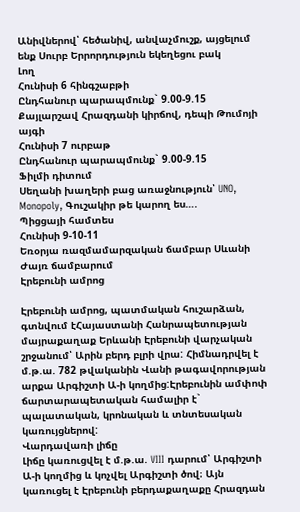Անիվներով՝ հեծանիվ, անվաչմուշք, այցելում ենք Սուրբ Երրորդություն եկեղեցու բակ
Լող
Հունիսի 6 հինգշաբթի
Ընդհանուր պարապմունք` 9.00-9.15
Քայլարշավ Հրազդանի կիրճով, դեպի Թումոյի այգի
Հունիսի 7 ուրբաթ
Ընդհանուր պարապմունք` 9.00-9.15
Ֆիլմի դիտում
Սեղանի խաղերի բաց առաջնություն՝ UNO, Monopoly, Գուշակիր թե կարող ես….
Պիցցայի համտես
Հունիսի 9-10-11
Եռօրյա ռազմամարզական ճամբար Սևանի Ժայռ ճամբարում
Էրեբունի ամրոց

Էրեբունի ամրոց, պատմական հուշարձան, գտնվում էՀայաստանի Հանրապետության մայրաքաղաք Երևանի Էրեբունի վարչական շրջանում՝ Արին բերդ բլրի վրա: Հիմնադրվել է մ.թ.ա. 782 թվականին Վանի թագավորության արքա Արգիշտի Ա-ի կողմից:Էրեբունին ամփոփ ճարտարապետական համալիր է` պալատական, կրոնական և տնտեսական կառույցներով:
Վարդավառի լիճը
Լիճը կառուցվել է մ.թ.ա. VIII դարում՝ Արգիշտի Ա-ի կողմից և կոչվել Արգիշտի ծով։ Այն կառուցել է Էրեբունի բերդաքաղաքը Հրազդան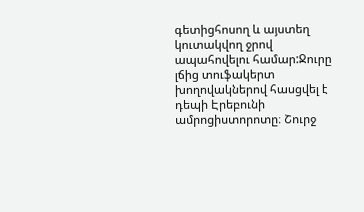գետիցհոսող և այստեղ կուտակվող ջրով ապահովելու համար:Ջուրը լճից տուֆակերտ խողովակներով հասցվել է դեպի Էրեբունի ամրոցիստորոտը։ Շուրջ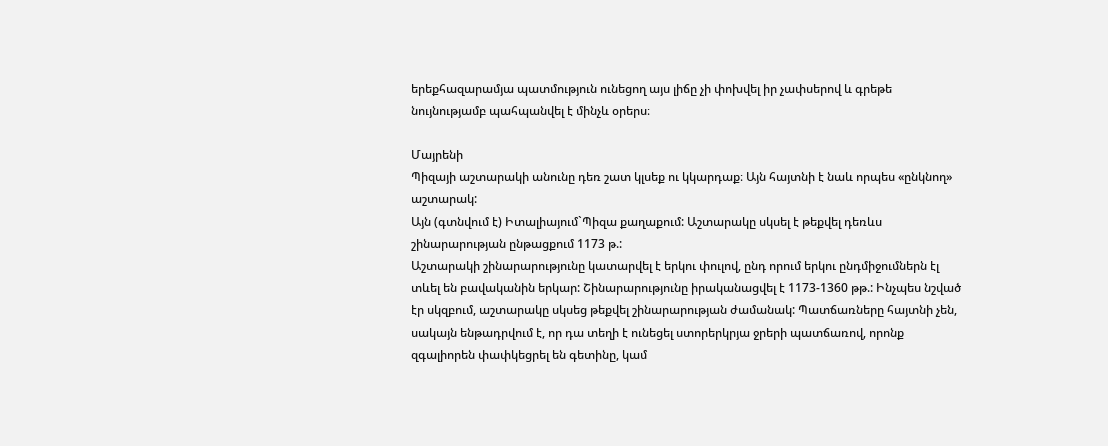երեքհազարամյա պատմություն ունեցող այս լիճը չի փոխվել իր չափսերով և գրեթե նույնությամբ պահպանվել է մինչև օրերս։

Մայրենի
Պիզայի աշտարակի անունը դեռ շատ կլսեք ու կկարդաք։ Այն հայտնի է նաև որպես «ընկնող» աշտարակ:
Այն (գտնվում է) Իտալիայում`Պիզա քաղաքում: Աշտարակը սկսել է թեքվել դեռևս շինարարության ընթացքում 1173 թ.:
Աշտարակի շինարարությունը կատարվել է երկու փուլով, ընդ որում երկու ընդմիջումներն էլ տևել են բավականին երկար: Շինարարությունը իրականացվել է 1173-1360 թթ.: Ինչպես նշված էր սկզբում, աշտարակը սկսեց թեքվել շինարարության ժամանակ: Պատճառները հայտնի չեն, սակայն ենթադրվում է, որ դա տեղի է ունեցել ստորերկրյա ջրերի պատճառով, որոնք զգալիորեն փափկեցրել են գետինը, կամ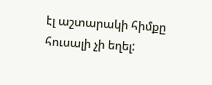էլ աշտարակի հիմքը հուսալի չի եղել: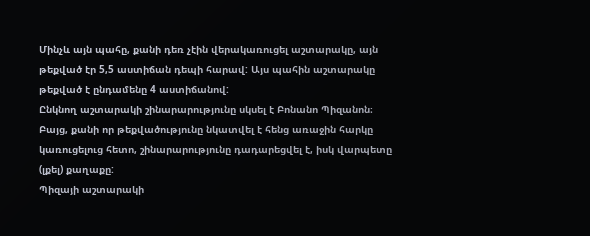Մինչև այն պահը, քանի դեռ չէին վերակառուցել աշտարակը, այն թեքված էր 5,5 աստիճան դեպի հարավ: Այս պահին աշտարակը թեքված է ընդամենը 4 աստիճանով:
Ընկնող աշտարակի շինարարությունը սկսել է Բոնանո Պիզանոն։ Բայց, քանի որ թեքվածությունը նկատվել է հենց առաջին հարկը կառուցելուց հետո, շինարարությունը դադարեցվել է, իսկ վարպետը (լքել) քաղաքը:
Պիզայի աշտարակի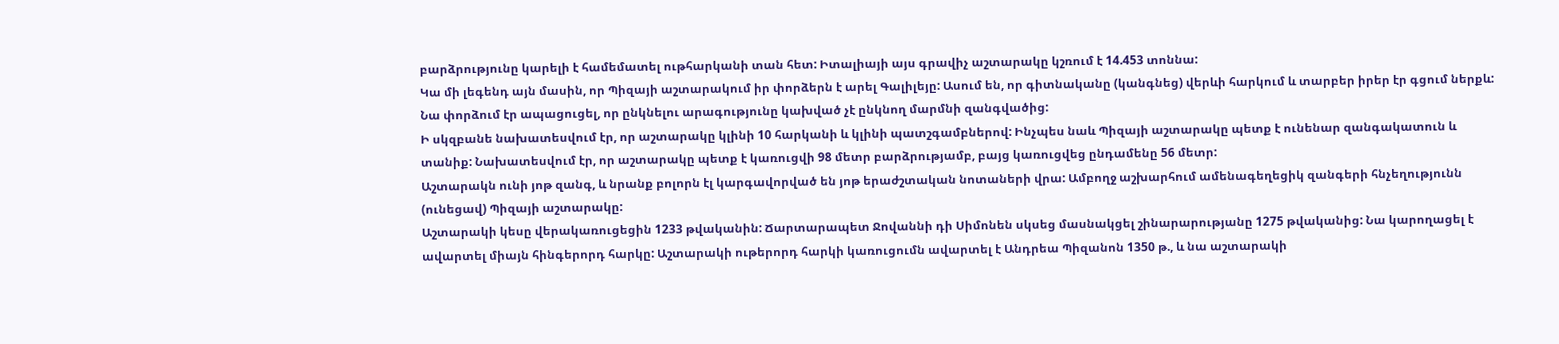բարձրությունը կարելի է համեմատել ութհարկանի տան հետ: Իտալիայի այս գրավիչ աշտարակը կշռում է 14.453 տոննա:
Կա մի լեգենդ այն մասին, որ Պիզայի աշտարակում իր փորձերն է արել Գալիլեյը: Ասում են, որ գիտնականը (կանգնեց) վերևի հարկում և տարբեր իրեր էր գցում ներքև: Նա փորձում էր ապացուցել, որ ընկնելու արագությունը կախված չէ ընկնող մարմնի զանգվածից:
Ի սկզբանե նախատեսվում էր, որ աշտարակը կլինի 10 հարկանի և կլինի պատշգամբներով: Ինչպես նաև Պիզայի աշտարակը պետք է ունենար զանգակատուն և տանիք: Նախատեսվում էր, որ աշտարակը պետք է կառուցվի 98 մետր բարձրությամբ, բայց կառուցվեց ընդամենը 56 մետր:
Աշտարակն ունի յոթ զանգ, և նրանք բոլորն էլ կարգավորված են յոթ երաժշտական նոտաների վրա: Ամբողջ աշխարհում ամենագեղեցիկ զանգերի հնչեղությունն (ունեցավ) Պիզայի աշտարակը:
Աշտարակի կեսը վերակառուցեցին 1233 թվականին: Ճարտարապետ Ջովաննի դի Սիմոնեն սկսեց մասնակցել շինարարությանը 1275 թվականից: Նա կարողացել է ավարտել միայն հինգերորդ հարկը: Աշտարակի ութերորդ հարկի կառուցումն ավարտել է Անդրեա Պիզանոն 1350 թ., և նա աշտարակի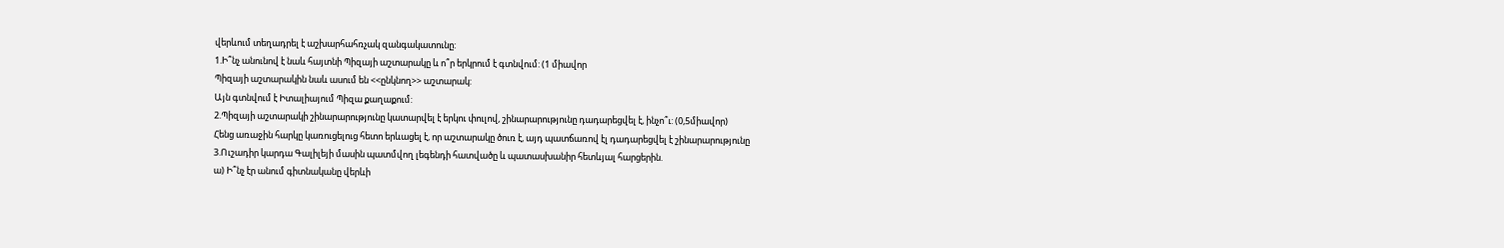վերևում տեղադրել է աշխարհահռչակ զանգակատունը:
1.Ի՞նչ անունով է նաև հայտնի Պիզայի աշտարակը և ո՞ր երկրում է գտնվում: (1 միավոր
Պիզայի աշտարակին նաև ասում են <<ընկնող>> աշտարակ:
Այն գտնվում է Իտալիայում Պիզա քաղաքում:
2.Պիզայի աշտարակի շինարարությունը կատարվել է երկու փուլով, շինարարությունը դադարեցվել է, ինչո՞ւ: (0,5միավոր)
Հենց առաջին հարկը կառուցելուց հետո երևացել է, որ աշտարակը ծուռ է, այդ պատճառով էլ դադարեցվել է շինարարությունը
3.Ուշադիր կարդա Գալիլեյի մասին պատմվող լեգենդի հատվածը և պատասխանիր հետևյալ հարցերին.
ա) Ի՞նչ էր անում գիտնականը վերևի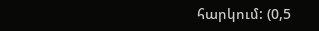հարկում: (0,5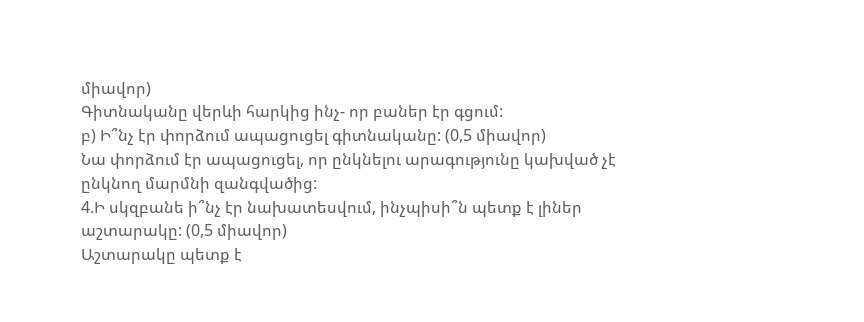միավոր)
Գիտնականը վերևի հարկից ինչ- որ բաներ էր գցում:
բ) Ի՞նչ էր փորձում ապացուցել գիտնականը: (0,5 միավոր)
Նա փորձում էր ապացուցել, որ ընկնելու արագությունը կախված չէ ընկնող մարմնի զանգվածից:
4.Ի սկզբանե ի՞նչ էր նախատեսվում, ինչպիսի՞ն պետք է լիներ աշտարակը: (0,5 միավոր)
Աշտարակը պետք է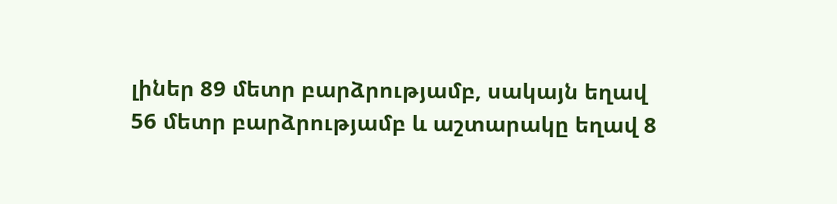լիներ 89 մետր բարձրությամբ, սակայն եղավ 56 մետր բարձրությամբ և աշտարակը եղավ 8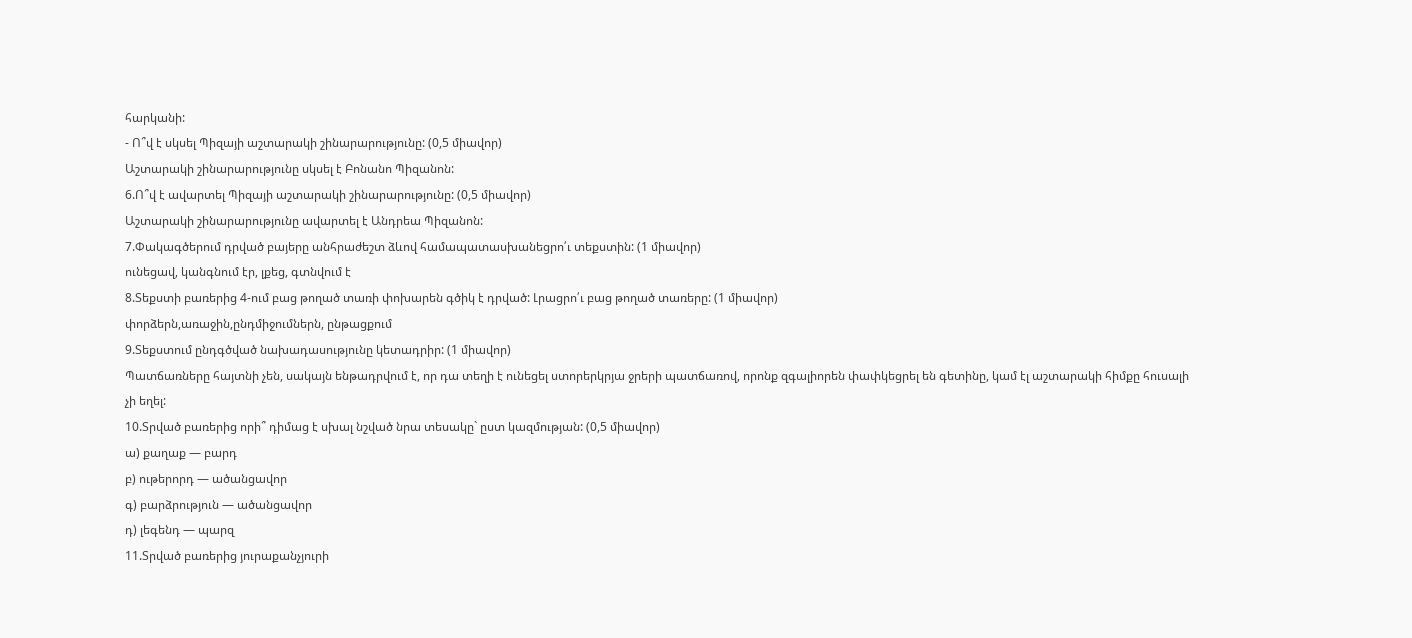հարկանի:
- Ո՞վ է սկսել Պիզայի աշտարակի շինարարությունը: (0,5 միավոր)
Աշտարակի շինարարությունը սկսել է Բոնանո Պիզանոն:
6.Ո՞վ է ավարտել Պիզայի աշտարակի շինարարությունը: (0,5 միավոր)
Աշտարակի շինարարությունը ավարտել է Անդրեա Պիզանոն:
7.Փակագծերում դրված բայերը անհրաժեշտ ձևով համապատասխանեցրո՛ւ տեքստին: (1 միավոր)
ունեցավ, կանգնում էր, լքեց, գտնվում է
8.Տեքստի բառերից 4-ում բաց թողած տառի փոխարեն գծիկ է դրված: Լրացրո՛ւ բաց թողած տառերը: (1 միավոր)
փորձերն,առաջին,ընդմիջումներն, ընթացքում
9.Տեքստում ընդգծված նախադասությունը կետադրիր: (1 միավոր)
Պատճառները հայտնի չեն, սակայն ենթադրվում է, որ դա տեղի է ունեցել ստորերկրյա ջրերի պատճառով, որոնք զգալիորեն փափկեցրել են գետինը, կամ էլ աշտարակի հիմքը հուսալի չի եղել:
10.Տրված բառերից որի՞ դիմաց է սխալ նշված նրա տեսակը` ըստ կազմության: (0,5 միավոր)
ա) քաղաք — բարդ
բ) ութերորդ — ածանցավոր
գ) բարձրություն — ածանցավոր
դ) լեգենդ — պարզ
11.Տրված բառերից յուրաքանչյուրի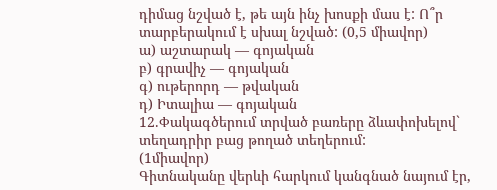դիմաց նշված է, թե այն ինչ խոսքի մաս է: Ո՞ր տարբերակում է սխալ նշված: (0,5 միավոր)
ա) աշտարակ — գոյական
բ) գրավիչ — գոյական
գ) ութերորդ — թվական
դ) Իտալիա — գոյական
12.Փակագծերում տրված բառերը ձևափոխելով` տեղադրիր բաց թողած տեղերում:
(1միավոր)
Գիտնականը վերևի հարկում կանգնած նայում էր,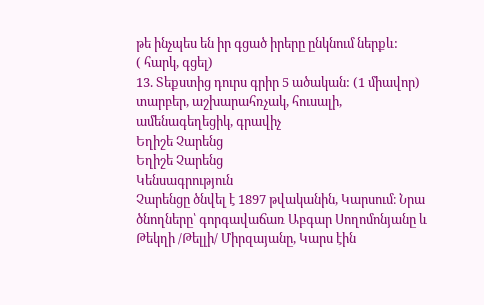թե ինչպես են իր գցած իրերը ընկնում ներքև:
( հարկ, գցել)
13. Տեքստից դուրս գրիր 5 ածական: (1 միավոր)
տարբեր, աշխարահռչակ, հուսալի, ամենագեղեցիկ, գրավիչ
Եղիշե Չարենց
Եղիշե Չարենց
Կենսագրություն
Չարենցը ծնվել է 1897 թվականին, Կարսում։ Նրա ծնողները՝ գորգավաճառ Աբգար Սողոմոնյանը և Թեկղի /Թելլի/ Միրզայանը, Կարս էին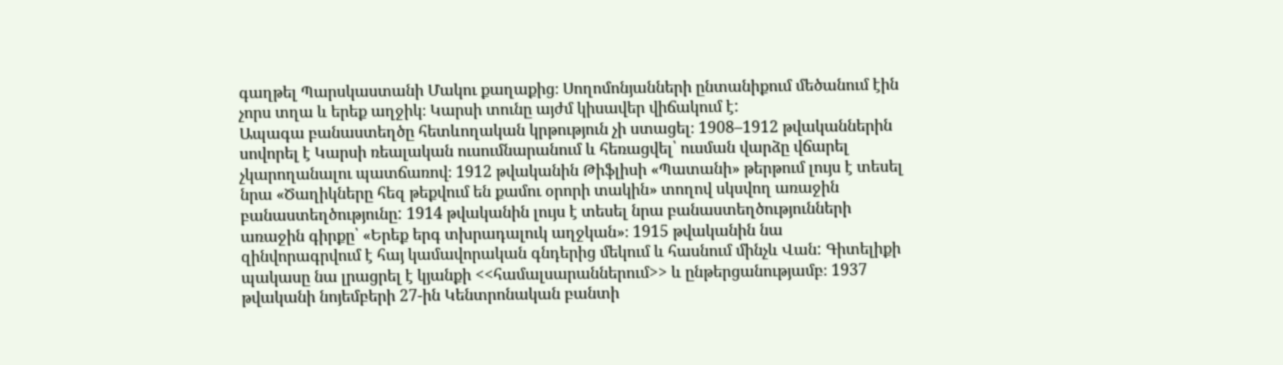գաղթել Պարսկաստանի Մակու քաղաքից։ Սողոմոնյանների ընտանիքում մեծանում էին չորս տղա և երեք աղջիկ։ Կարսի տունը այժմ կիսավեր վիճակում է:
Ապագա բանաստեղծը հետևողական կրթություն չի ստացել։ 1908–1912 թվականներին սովորել է Կարսի ռեալական ուսումնարանում և հեռացվել՝ ուսման վարձը վճարել չկարողանալու պատճառով։ 1912 թվականին Թիֆլիսի «Պատանի» թերթում լույս է տեսել նրա «Ծաղիկները հեզ թեքվում են քամու օրորի տակին» տողով սկսվող առաջին բանաստեղծությունը: 1914 թվականին լույս է տեսել նրա բանաստեղծությունների առաջին գիրքը՝ «Երեք երգ տխրադալուկ աղջկան»։ 1915 թվականին նա զինվորագրվում է հայ կամավորական գնդերից մեկում և հասնում մինչև Վան: Գիտելիքի պակասը նա լրացրել է կյանքի <<համալսարաններում>> և ընթերցանությամբ։ 1937 թվականի նոյեմբերի 27-ին Կենտրոնական բանտի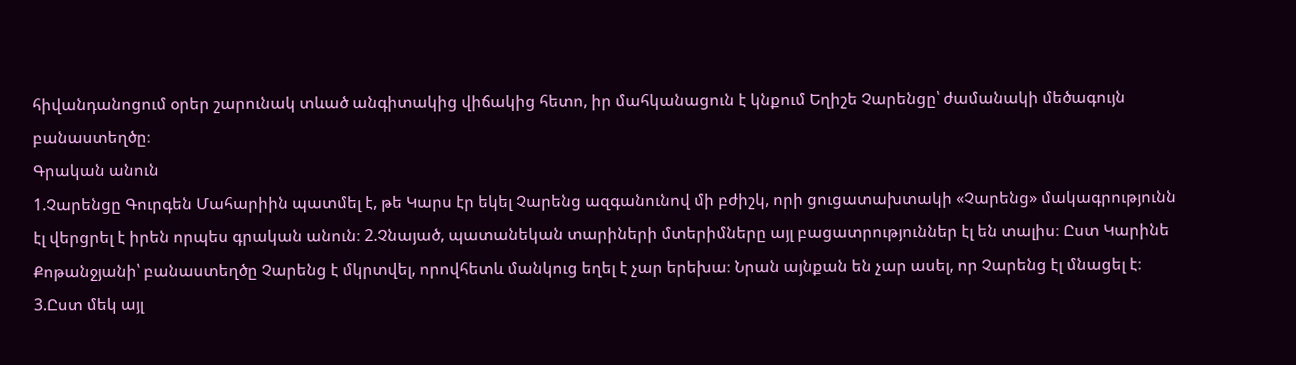հիվանդանոցում օրեր շարունակ տևած անգիտակից վիճակից հետո, իր մահկանացուն է կնքում Եղիշե Չարենցը՝ ժամանակի մեծագույն բանաստեղծը։
Գրական անուն
1.Չարենցը Գուրգեն Մահարիին պատմել է, թե Կարս էր եկել Չարենց ազգանունով մի բժիշկ, որի ցուցատախտակի «Չարենց» մակագրությունն էլ վերցրել է իրեն որպես գրական անուն։ 2.Չնայած, պատանեկան տարիների մտերիմները այլ բացատրություններ էլ են տալիս։ Ըստ Կարինե Քոթանջյանի՝ բանաստեղծը Չարենց է մկրտվել, որովհետև մանկուց եղել է չար երեխա։ Նրան այնքան են չար ասել, որ Չարենց էլ մնացել է։
3.Ըստ մեկ այլ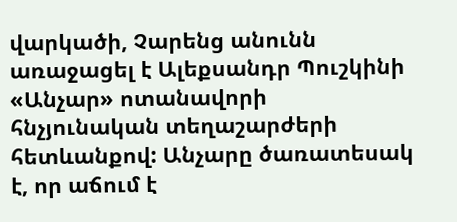վարկածի, Չարենց անունն առաջացել է Ալեքսանդր Պուշկինի «Անչար» ոտանավորի հնչյունական տեղաշարժերի հետևանքով: Անչարը ծառատեսակ է, որ աճում է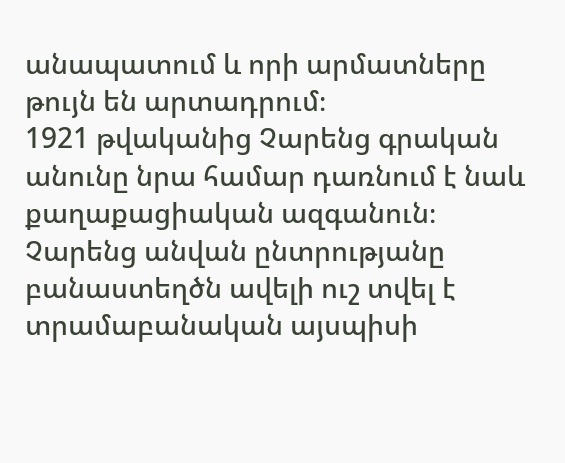անապատում և որի արմատները թույն են արտադրում։
1921 թվականից Չարենց գրական անունը նրա համար դառնում է նաև քաղաքացիական ազգանուն։ Չարենց անվան ընտրությանը բանաստեղծն ավելի ուշ տվել է տրամաբանական այսպիսի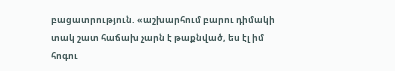բացատրություն. «աշխարհում բարու դիմակի տակ շատ հաճախ չարն է թաքնված, ես էլ իմ հոգու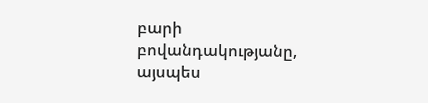բարի բովանդակությանը, այսպես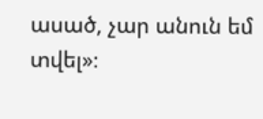ասած, չար անուն եմ տվել»։